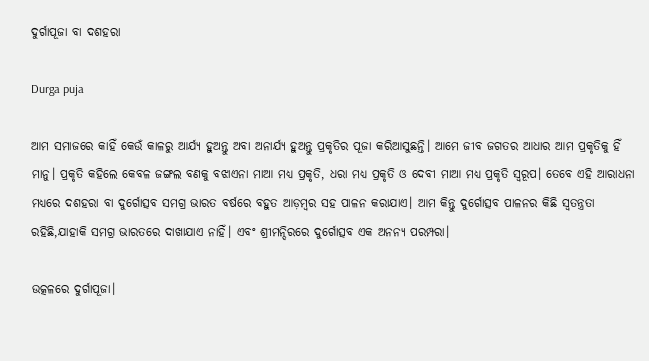ଦୁର୍ଗାପୂଜା ବା ଦଶହରା

Durga puja

ଆମ ସମାଜରେ କାହିଁ କେଉଁ କାଳରୁ ଆର୍ଯ୍ୟ ହୁଅନ୍ତୁ ଅବା ଅନାର୍ଯ୍ୟ ହୁଅନ୍ତୁ ପ୍ରକୃତିର ପୂଜା କରିଆସୁଛନ୍ତି। ଆମେ ଜୀବ ଜଗତର ଆଧାର ଆମ ପ୍ରକୃତିକୁ ହିଁ ମାନୁ। ପ୍ରକୃତି କହିଲେ କେବଳ ଜଙ୍ଗଲ ବଣକୁ ବଝାଏନା ମାଆ ମଧ୍ୟ ପ୍ରକୃତି, ଧରା ମଧ୍ୟ ପ୍ରକୃତି ଓ ଦେବୀ ମାଆ ମଧ୍ୟ ପ୍ରକୃତି ସ୍ବରୂପ। ତେବେ ଏହି ଆରାଧନା ମଧ୍ୟରେ ଦଶହରା ବା ଦୁର୍ଗୋତ୍ସବ ସମଗ୍ର ଭାରତ ବର୍ଷରେ ବହୁତ ଆଡ଼ମ୍ବର ସହ ପାଳନ କରାଯାଏ। ଆମ କିନ୍ତୁ ଦୁର୍ଗୋତ୍ସବ ପାଳନର କିଛି ସ୍ବତନ୍ତ୍ରତା ରହିଛି,ଯାହାକି ସମଗ୍ର ଭାରତରେ ଦାଖାଯାଏ ନାହିଁ। ଏବଂ ଶ୍ରୀମନ୍ଦିରରେ ଦୁର୍ଗୋତ୍ସବ ଏକ ଅନନ୍ୟ ପରମ୍ପରା।

ଉତ୍କଳରେ ଦୁର୍ଗାପୂଜା।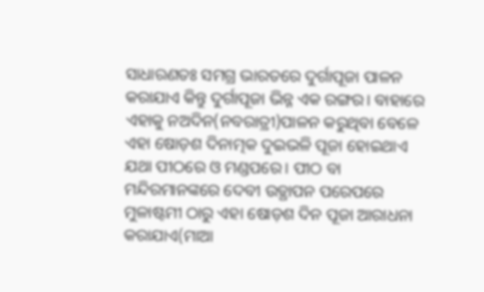ସାଧାରଣତଃ ସମଗ୍ର ଭାରତରେ ଦୁର୍ଗାପୂଜା ପାଳନ କରାଯାଏ କିନ୍ତୁ ଦୁର୍ଗାପୂଜା ଭିନ୍ନ ଏକ ରଙ୍ଗର। ବାହାରେ ଏହାକୁ ନଅଦିନ(ନବରାତ୍ରୀ)ପାଳନ କରୁଥିବା ବେଳେ ଏହା ଷୋଡ଼ଶ ଦିନାତ୍ମକ ଦୁଇଭଳି ପୂଜା ହୋଇଥାଏ ଯଥା ପୀଠରେ ଓ ମଣ୍ଡପରେ। ପୀଠ ବା ମନ୍ଦିରମାନଙ୍କରେ ଦେବୀ ଉତ୍ଥାପନ ପରେପରେ ମୁଳାଷ୍ଟମୀ ଠାରୁ ଏହା ଷୋଡ଼ଶ ଦିନ ପୂଜା ଆରାଧନା କରାଯାଏ(ମାଆ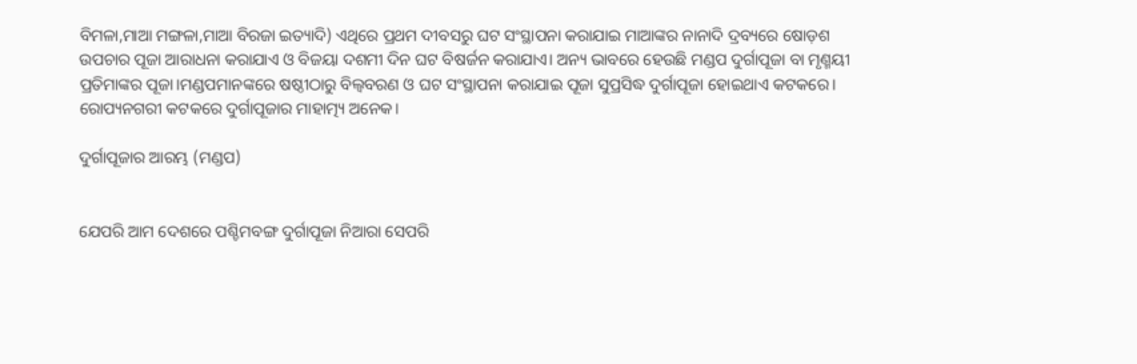ବିମଳା,ମାଆ ମଙ୍ଗଳା,ମାଆ ବିରଜା ଇତ୍ୟାଦି) ଏଥିରେ ପ୍ରଥମ ଦୀବସରୁ ଘଟ ସଂସ୍ଥାପନା କରାଯାଇ ମାଆଙ୍କର ନାନାଦି ଦ୍ରବ୍ୟରେ ଷୋଡ଼ଶ ଉପଚାର ପୂଜା ଆରାଧନା କରାଯାଏ ଓ ବିଜୟା ଦଶମୀ ଦିନ ଘଟ ବିଷର୍ଜନ କରାଯାଏ। ଅନ୍ୟ ଭାବରେ ହେଉଛି ମଣ୍ଡପ ଦୁର୍ଗାପୂଜା ବା ମୃଣ୍ମୟୀ ପ୍ରତିମାଙ୍କର ପୂଜା।ମଣ୍ଡପମାନଙ୍କରେ ଷଷ୍ଠୀଠାରୁ ବିଲ୍ବବରଣ ଓ ଘଟ ସଂସ୍ଥାପନା କରାଯାଇ ପୂଜା ସୁପ୍ରସିଦ୍ଧ ଦୁର୍ଗାପୂଜା ହୋଇଥାଏ କଟକରେ। ରୋପ୍ୟନଗରୀ କଟକରେ ଦୁର୍ଗାପୂଜାର ମାହାତ୍ମ୍ୟ ଅନେକ।

ଦୁର୍ଗାପୂଜାର ଆରମ୍ଭ (ମଣ୍ଡପ)


ଯେପରି ଆମ ଦେଶରେ ପଶ୍ଚିମବଙ୍ଗ ଦୁର୍ଗାପୂଜା ନିଆରା ସେପରି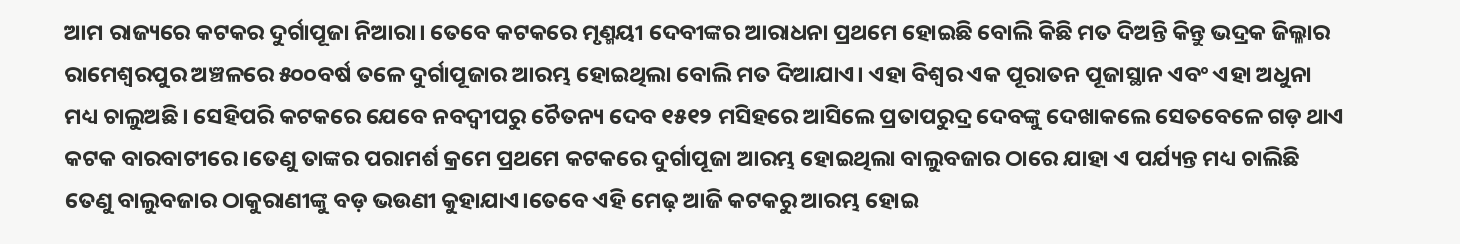ଆମ ରାଜ୍ୟରେ କଟକର ଦୁର୍ଗାପୂଜା ନିଆରା। ତେବେ କଟକରେ ମୃଣ୍ମୟୀ ଦେବୀଙ୍କର ଆରାଧନା ପ୍ରଥମେ ହୋଇଛି ବୋଲି କିଛି ମତ ଦିଅନ୍ତି କିନ୍ତୁ ଭଦ୍ରକ ଜିଲ୍ଳାର ରାମେଶ୍ବରପୁର ଅଞ୍ଚଳରେ ୫୦୦ବର୍ଷ ତଳେ ଦୁର୍ଗାପୂଜାର ଆରମ୍ଭ ହୋଇଥିଲା ବୋଲି ମତ ଦିଆଯାଏ। ଏହା ବିଶ୍ବର ଏକ ପୂରାତନ ପୂଜାସ୍ଥାନ ଏବଂ ଏହା ଅଧୁନା ମଧ୍ୟ ଚାଲୁଅଛି। ସେହିପରି କଟକରେ ଯେବେ ନବଦ୍ବୀପରୁ ଚୈତନ୍ୟ ଦେବ ୧୫୧୨ ମସିହରେ ଆସିଲେ ପ୍ରତାପରୁଦ୍ର ଦେବଙ୍କୁ ଦେଖାକଲେ ସେତବେଳେ ଗଡ଼ ଥାଏ କଟକ ବାରବାଟୀରେ।ତେଣୁ ତାଙ୍କର ପରାମର୍ଶ କ୍ରମେ ପ୍ରଥମେ କଟକରେ ଦୁର୍ଗାପୂଜା ଆରମ୍ଭ ହୋଇଥିଲା ବାଲୁବଜାର ଠାରେ ଯାହା ଏ ପର୍ଯ୍ୟନ୍ତ ମଧ୍ୟ ଚାଲିଛି ତେଣୁ ବାଲୁବଜାର ଠାକୁରାଣୀଙ୍କୁ ବଡ଼ ଭଉଣୀ କୁହାଯାଏ।ତେବେ ଏହି ମେଢ଼ ଆଜି କଟକରୁ ଆରମ୍ଭ ହୋଇ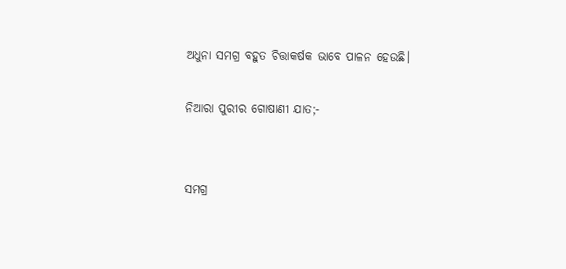ଅଧୁନା ସମଗ୍ର ବହୁତ ଚିତ୍ତାକର୍ଷକ ଭାବେ ପାଳନ ହେଉଛି।

ନିଆରା ପୁରୀର ଗୋଷାଣୀ ଯାତ;-


ସମଗ୍ର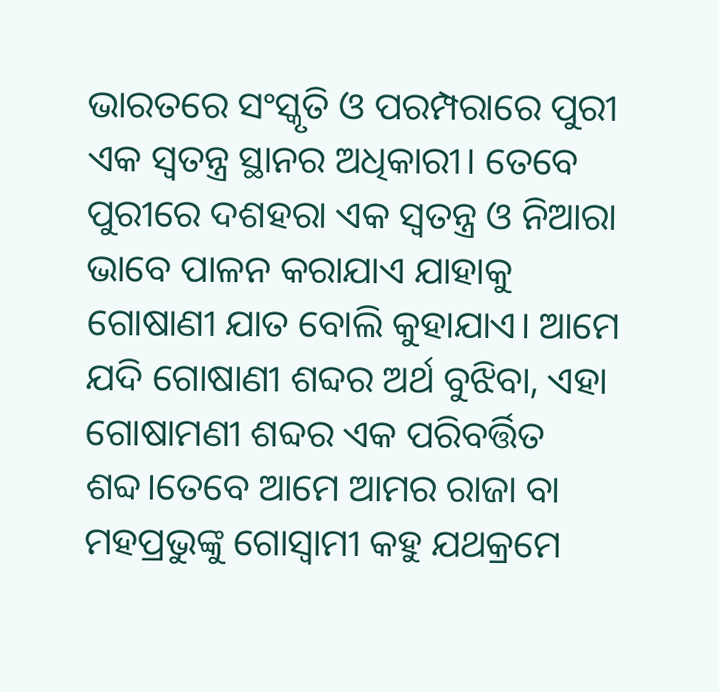ଭାରତରେ ସଂସ୍କୃତି ଓ ପରମ୍ପରାରେ ପୁରୀ ଏକ ସ୍ବତନ୍ତ୍ର ସ୍ଥାନର ଅଧିକାରୀ। ତେବେ ପୁରୀରେ ଦଶହରା ଏକ ସ୍ବତନ୍ତ୍ର ଓ ନିଆରା ଭାବେ ପାଳନ କରାଯାଏ ଯାହାକୁ ଗୋଷାଣୀ ଯାତ ବୋଲି କୁହାଯାଏ। ଆମେ ଯଦି ଗୋଷାଣୀ ଶବ୍ଦର ଅର୍ଥ ବୁଝିବା, ଏହା ଗୋଷାମଣୀ ଶବ୍ଦର ଏକ ପରିବର୍ତ୍ତିତ ଶବ୍ଦ।ତେବେ ଆମେ ଆମର ରାଜା ବା ମହପ୍ରଭୁଙ୍କୁ ଗୋସ୍ବାମୀ କହୁ ଯଥକ୍ରମେ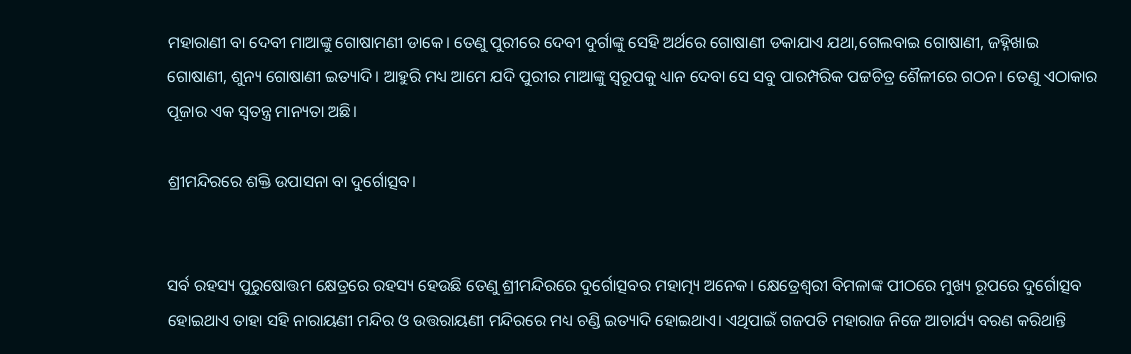ମହାରାଣୀ ବା ଦେବୀ ମାଆଙ୍କୁ ଗୋଷାମଣୀ ଡାକେ। ତେଣୁ ପୁରୀରେ ଦେବୀ ଦୁର୍ଗାଙ୍କୁ ସେହି ଅର୍ଥରେ ଗୋଷାଣୀ ଡକାଯାଏ ଯଥା,ଗେଲବାଇ ଗୋଷାଣୀ, ଜହ୍ନିଖାଇ ଗୋଷାଣୀ, ଶୁନ୍ୟ ଗୋଷାଣୀ ଇତ୍ୟାଦି। ଆହୁରି ମଧ୍ୟ ଆମେ ଯଦି ପୁରୀର ମାଆଙ୍କୁ ସ୍ବରୂପକୁ ଧ୍ୟାନ ଦେବା ସେ ସବୁ ପାରମ୍ପରିକ ପଟ୍ଟଚିତ୍ର ଶୈଳୀରେ ଗଠନ। ତେଣୁ ଏଠାକାର ପୂଜାର ଏକ ସ୍ବତନ୍ତ୍ର ମାନ୍ୟତା ଅଛି।

ଶ୍ରୀମନ୍ଦିରରେ ଶକ୍ତି ଉପାସନା ବା ଦୁର୍ଗୋତ୍ସବ।


ସର୍ବ ରହସ୍ୟ ପୁରୁଷୋତ୍ତମ କ୍ଷେତ୍ରରେ ରହସ୍ୟ ହେଉଛି ତେଣୁ ଶ୍ରୀମନ୍ଦିରରେ ଦୁର୍ଗୋତ୍ସବର ମହାତ୍ମ୍ୟ ଅନେକ। କ୍ଷେତ୍ରେଶ୍ବରୀ ବିମଳାଙ୍କ ପୀଠରେ ମୁଖ୍ୟ ରୂପରେ ଦୁର୍ଗୋତ୍ସବ ହୋଇଥାଏ ତାହା ସହି ନାରାୟଣୀ ମନ୍ଦିର ଓ ଉତ୍ତରାୟଣୀ ମନ୍ଦିରରେ ମଧ୍ୟ ଚଣ୍ଡି ଇତ୍ୟାଦି ହୋଇଥାଏ। ଏଥିପାଇଁ ଗଜପତି ମହାରାଜ ନିଜେ ଆଚାର୍ଯ୍ୟ ବରଣ କରିଥାନ୍ତି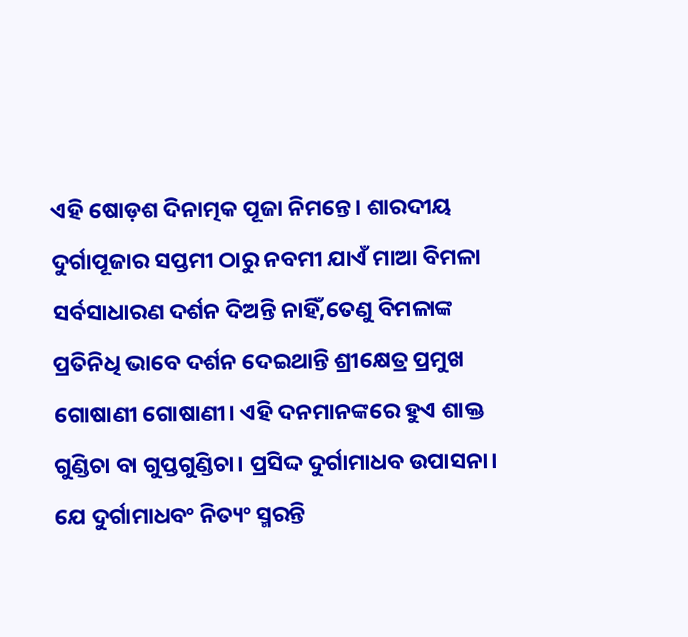ଏହି ଷୋଡ଼ଶ ଦିନାତ୍ମକ ପୂଜା ନିମନ୍ତେ। ଶାରଦୀୟ ଦୁର୍ଗାପୂଜାର ସପ୍ତମୀ ଠାରୁ ନବମୀ ଯାଏଁ ମାଆ ବିମଳା ସର୍ବସାଧାରଣ ଦର୍ଶନ ଦିଅନ୍ତି ନାହିଁ,ତେଣୁ ବିମଳାଙ୍କ ପ୍ରତିନିଧି ଭାବେ ଦର୍ଶନ ଦେଇଥାନ୍ତି ଶ୍ରୀକ୍ଷେତ୍ର ପ୍ରମୁଖ ଗୋଷାଣୀ ଗୋଷାଣୀ। ଏହି ଦନମାନଙ୍କରେ ହୁଏ ଶାକ୍ତ ଗୁଣ୍ଡିଚା ବା ଗୁପ୍ତଗୁଣ୍ଡିଚା। ପ୍ରସିଦ୍ଦ ଦୁର୍ଗାମାଧବ ଉପାସନା।
ଯେ ଦୁର୍ଗାମାଧବଂ ନିତ୍ୟଂ ସ୍ମରନ୍ତି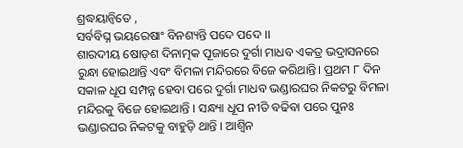ଶ୍ରଦ୍ଧୟାନ୍ବିତେ ,
ସର୍ବବିଘ୍ନ ଭୟରେଷାଂ ବିନଶ୍ୟନ୍ତି ପଦେ ପଦେ ।।
ଶାରଦୀୟ ଷୋଡ଼ଶ ଦିନାତ୍ମକ ପୂଜାରେ ଦୁର୍ଗା ମାଧବ ଏକତ୍ର ଭଦ୍ରାସନରେ ରୁନ୍ଧା ହୋଇଥାନ୍ତି ଏବଂ ବିମଳା ମନ୍ଦିରରେ ବିଜେ କରିଥାନ୍ତି। ପ୍ରଥମ ୮ ଦିନ ସକାଳ ଧୂପ ସମ୍ପନ୍ନ ହେବା ପରେ ଦୁର୍ଗା ମାଧବ ଭଣ୍ଡାରଘର ନିକଟରୁ ବିମଳା ମନ୍ଦିରକୁ ବିଜେ ହୋଇଥାନ୍ତି । ସନ୍ଧ୍ୟା ଧୂପ ନୀତି ବଢିବା ପରେ ପୁନଃ ଭଣ୍ଡାରଘର ନିକଟକୁ ବାହୁଡ଼ି ଥାନ୍ତି । ଆଶ୍ୱିନ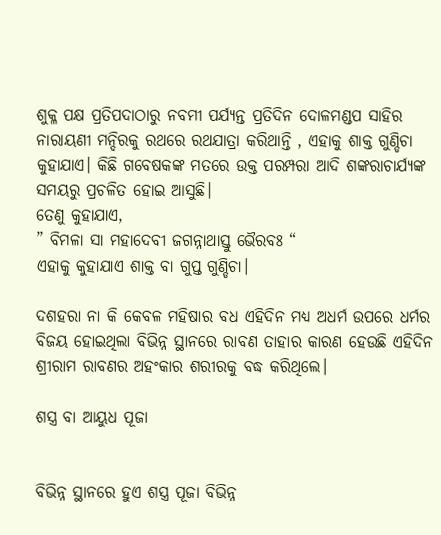ଶୁକ୍ଳ ପକ୍ଷ ପ୍ରତିପଦାଠାରୁ ନବମୀ ପର୍ଯ୍ୟନ୍ତ ପ୍ରତିଦିନ ଦୋଳମଣ୍ଡପ ସାହିର ନାରାୟଣୀ ମନ୍ଦିରକୁ ରଥରେ ରଥଯାତ୍ରା କରିଥାନ୍ତି , ଏହାକୁ ଶାକ୍ତ ଗୁଣ୍ଡିଚା କୁହାଯାଏ। କିଛି ଗବେଷକଙ୍କ ମତରେ ଉକ୍ତ ପରମ୍ପରା ଆଦି ଶଙ୍କରାଚାର୍ଯ୍ୟଙ୍କ ସମୟରୁ ପ୍ରଚଳିତ ହୋଇ ଆସୁଛି।
ତେଣୁ କୁହାଯାଏ,
” ବିମଳା ସା ମହାଦେବୀ ଜଗନ୍ନାଥାସ୍ତୁ ଭୈରବଃ “
ଏହାକୁ କୁହାଯାଏ ଶାକ୍ତ ବା ଗୁପ୍ତ ଗୁଣ୍ଡିଚା।

ଦଶହରା ନା କି କେବଳ ମହିଷାର ବଧ ଏହିଦିନ ମଧ୍ୟ ଅଧର୍ମ ଉପରେ ଧର୍ମର ବିଜୟ ହୋଇଥିଲା ବିଭିନ୍ନ ସ୍ଥାନରେ ରାବଣ ତାହାର କାରଣ ହେଉଛି ଏହିଦିନ ଶ୍ରୀରାମ ରାବଣର ଅହଂକାର ଶରୀରକୁ ବଦ୍ଧ କରିଥିଲେ।

ଶସ୍ତ୍ର ବା ଆୟୁଧ ପୂଜା


ବିଭିନ୍ନ ସ୍ଥାନରେ ହୁଏ ଶସ୍ତ୍ର ପୂଜା ବିଭିନ୍ନ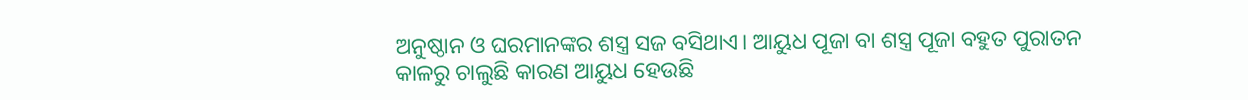ଅନୁଷ୍ଠାନ ଓ ଘରମାନଙ୍କର ଶସ୍ତ୍ର ସଜ ବସିଥାଏ। ଆୟୁଧ ପୂଜା ବା ଶସ୍ତ୍ର ପୂଜା ବହୁତ ପୁରାତନ କାଳରୁ ଚାଲୁଛି କାରଣ ଆୟୁଧ ହେଉଛି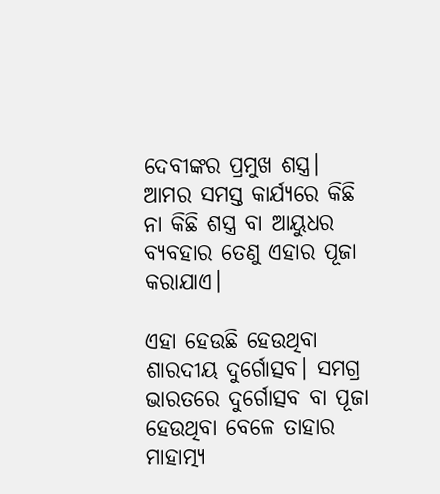ଦେବୀଙ୍କର ପ୍ରମୁଖ ଶସ୍ତ୍ର। ଆମର ସମସ୍ତ କାର୍ଯ୍ୟରେ କିଛି ନା କିଛି ଶସ୍ତ୍ର ବା ଆୟୁଧର ବ୍ୟବହାର ତେଣୁ ଏହାର ପୂଜା କରାଯାଏ।

ଏହା ହେଉଛି ହେଉଥିବା ଶାରଦୀୟ ଦୁର୍ଗୋତ୍ସବ। ସମଗ୍ର ଭାରତରେ ଦୁର୍ଗୋତ୍ସବ ବା ପୂଜା ହେଉଥିବା ବେଳେ ତାହାର ମାହାତ୍ମ୍ୟ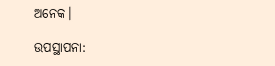ଅନେକ।

ଉପସ୍ଥାପନା: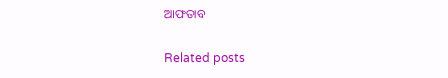ଆଫତାବ

Related posts